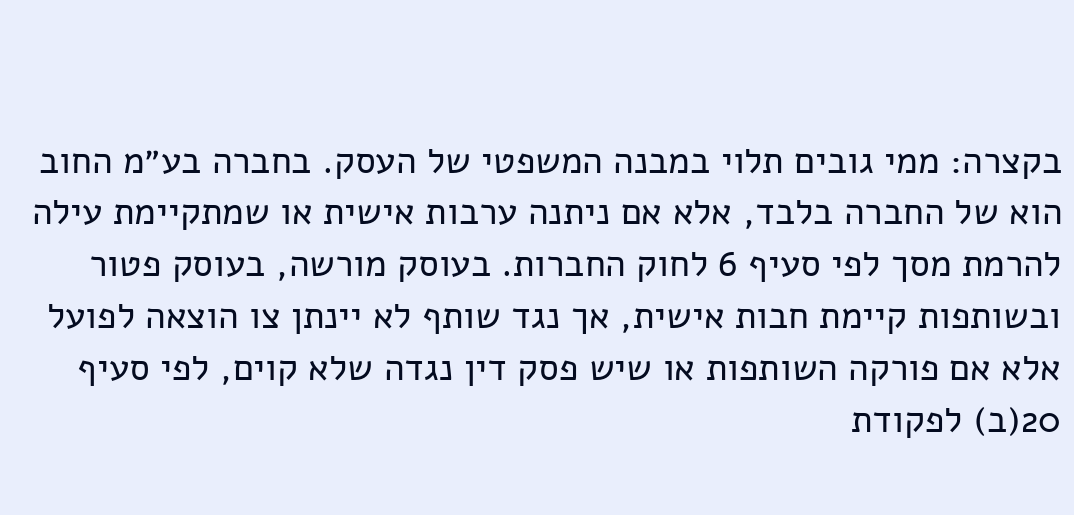בקצרה: ממי גובים תלוי במבנה המשפטי של העסק. בחברה בע״מ החוב הוא של החברה בלבד, אלא אם ניתנה ערבות אישית או שמתקיימת עילה להרמת מסך לפי סעיף 6 לחוק החברות. בעוסק מורשה, בעוסק פטור ובשותפות קיימת חבות אישית, אך נגד שותף לא יינתן צו הוצאה לפועל אלא אם פורקה השותפות או שיש פסק דין נגדה שלא קוים, לפי סעיף 20(ב) לפקודת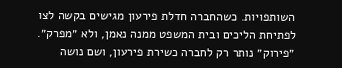השותפויות. כשהחברה חדלת פירעון מגישים בקשה לצו לפתיחת הליכים ובית המשפט ממנה נאמן, ולא ״מפרק״. ״פירוק״ נותר רק לחברה כשירת פירעון, ושם נושה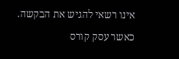אינו רשאי להגיש את הבקשה.
כאשר עסק קורס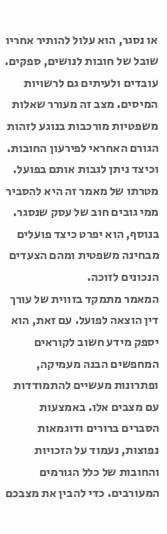או נסגר, הוא עלול להותיר אחריו שובל של חובות לנושים, ספקים. עובדים ולעיתים גם לרשויות המיסים. מצב זה מעורר שאלות משפטיות מורכבות בנוגע לזהות הגורם האחראי לפירעון החובות.
וכיצד ניתן לגבות אותם בפועל.
מטרתו של מאמר זה היא להסביר ממי גובים חוב של עסק שנסגר. בנוסף, הוא יפרט כיצד פועלים מבחינה משפטית ומהם הצעדים הנכונים לזוכה.
המאמר מתמקד בזווית של עורך דין הוצאה לפועל. עם זאת, הוא יספק מידע חשוב לקוראים המחפשים הבנה מעמיקה, ופתרונות מעשיים להתמודדות עם מצבים אלו. באמצעות הסברים ברורים ודוגמאות נפוצות, נעמוד על הזכויות והחובות של כלל הגורמים המעורבים. כדי להבין את מצבכם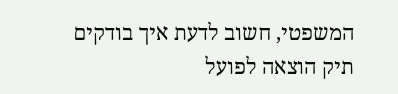המשפטי, חשוב לדעת איך בודקים תיק הוצאה לפועל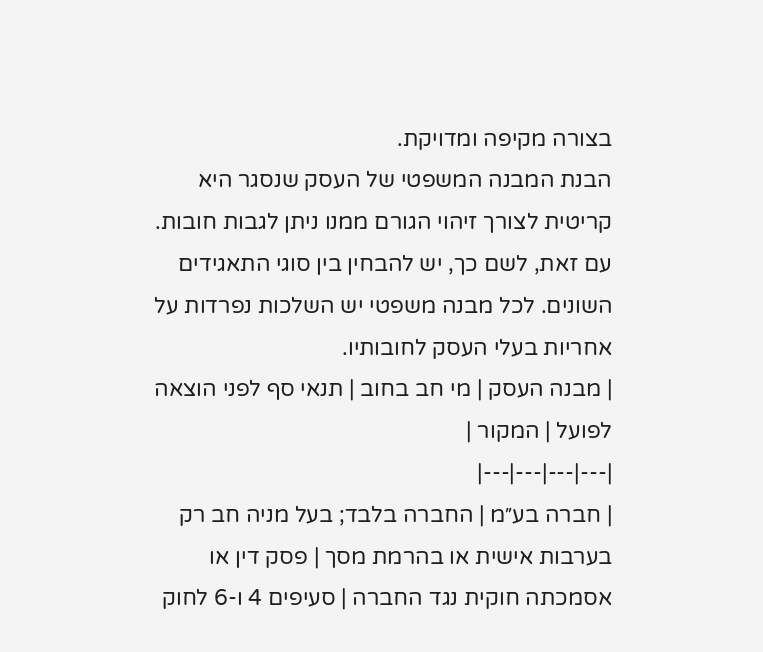בצורה מקיפה ומדויקת.
הבנת המבנה המשפטי של העסק שנסגר היא קריטית לצורך זיהוי הגורם ממנו ניתן לגבות חובות. עם זאת, לשם כך, יש להבחין בין סוגי התאגידים השונים. לכל מבנה משפטי יש השלכות נפרדות על אחריות בעלי העסק לחובותיו.
| מבנה העסק | מי חב בחוב | תנאי סף לפני הוצאה לפועל | המקור |
|---|---|---|---|
| חברה בע״מ | החברה בלבד; בעל מניה חב רק בערבות אישית או בהרמת מסך | פסק דין או אסמכתה חוקית נגד החברה | סעיפים 4 ו-6 לחוק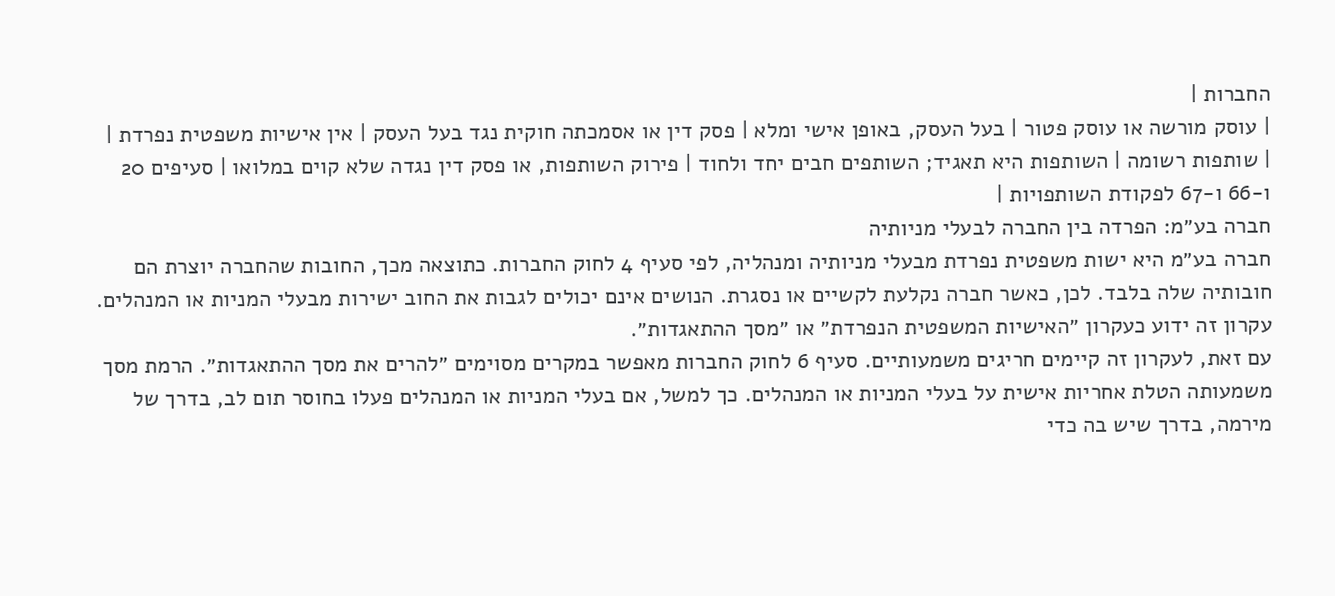החברות |
| עוסק מורשה או עוסק פטור | בעל העסק, באופן אישי ומלא | פסק דין או אסמכתה חוקית נגד בעל העסק | אין אישיות משפטית נפרדת |
| שותפות רשומה | השותפות היא תאגיד; השותפים חבים יחד ולחוד | פירוק השותפות, או פסק דין נגדה שלא קוים במלואו | סעיפים 20 ו-66 ו-67 לפקודת השותפויות |
חברה בע״מ: הפרדה בין החברה לבעלי מניותיה
חברה בע״מ היא ישות משפטית נפרדת מבעלי מניותיה ומנהליה, לפי סעיף 4 לחוק החברות. כתוצאה מכך, החובות שהחברה יוצרת הם חובותיה שלה בלבד. לכן, כאשר חברה נקלעת לקשיים או נסגרת. הנושים אינם יכולים לגבות את החוב ישירות מבעלי המניות או המנהלים.
עקרון זה ידוע כעקרון ״האישיות המשפטית הנפרדת״ או ״מסך ההתאגדות״.
עם זאת, לעקרון זה קיימים חריגים משמעותיים. סעיף 6 לחוק החברות מאפשר במקרים מסוימים ״להרים את מסך ההתאגדות״. הרמת מסך משמעותה הטלת אחריות אישית על בעלי המניות או המנהלים. כך למשל, אם בעלי המניות או המנהלים פעלו בחוסר תום לב, בדרך של מירמה, בדרך שיש בה כדי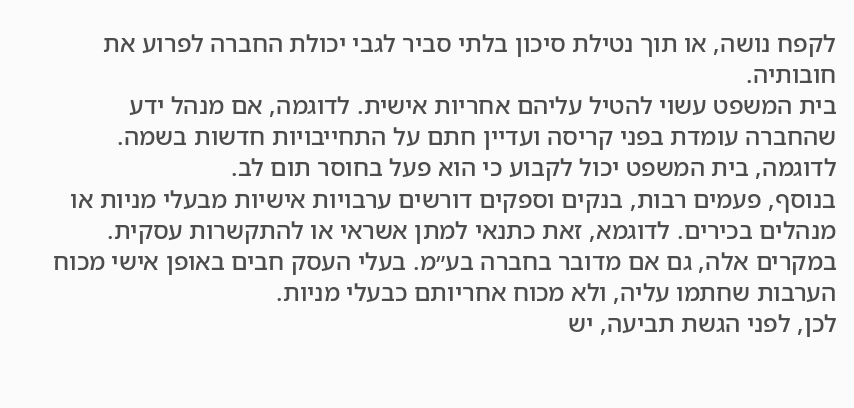לקפח נושה, או תוך נטילת סיכון בלתי סביר לגבי יכולת החברה לפרוע את חובותיה.
בית המשפט עשוי להטיל עליהם אחריות אישית. לדוגמה, אם מנהל ידע שהחברה עומדת בפני קריסה ועדיין חתם על התחייבויות חדשות בשמה. לדוגמה, בית המשפט יכול לקבוע כי הוא פעל בחוסר תום לב.
בנוסף, פעמים רבות, בנקים וספקים דורשים ערבויות אישיות מבעלי מניות או מנהלים בכירים. לדוגמא, זאת כתנאי למתן אשראי או להתקשרות עסקית. במקרים אלה, גם אם מדובר בחברה בע״מ. בעלי העסק חבים באופן אישי מכוח הערבות שחתמו עליה, ולא מכוח אחריותם כבעלי מניות.
לכן, לפני הגשת תביעה, יש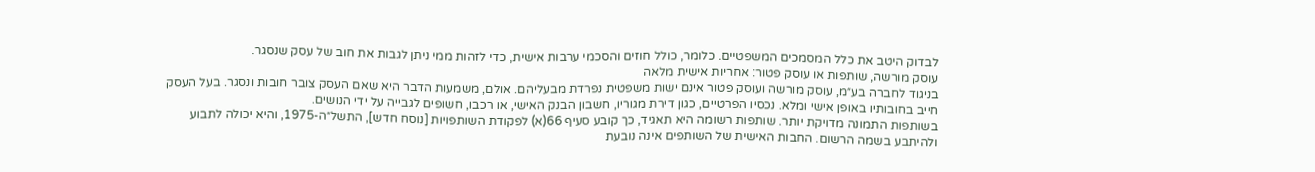לבדוק היטב את כלל המסמכים המשפטיים. כלומר, כולל חוזים והסכמי ערבות אישית, כדי לזהות ממי ניתן לגבות את חוב של עסק שנסגר.
עוסק מורשה, שותפות או עוסק פטור: אחריות אישית מלאה
בניגוד לחברה בע״מ, עוסק מורשה ועוסק פטור אינם ישות משפטית נפרדת מבעליהם. אולם, משמעות הדבר היא שאם העסק צובר חובות ונסגר. בעל העסק חייב בחובותיו באופן אישי ומלא. נכסיו הפרטיים, כגון דירת מגוריו, חשבון הבנק האישי, או רכבו, חשופים לגבייה על ידי הנושים.
בשותפות התמונה מדויקת יותר. שותפות רשומה היא תאגיד, כך קובע סעיף 66(א) לפקודת השותפויות [נוסח חדש], התשל״ה-1975, והיא יכולה לתבוע ולהיתבע בשמה הרשום. החבות האישית של השותפים אינה נובעת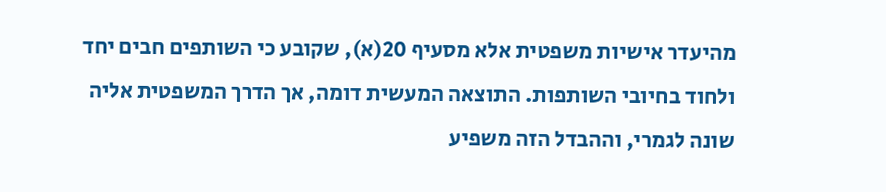מהיעדר אישיות משפטית אלא מסעיף 20(א), שקובע כי השותפים חבים יחד ולחוד בחיובי השותפות. התוצאה המעשית דומה, אך הדרך המשפטית אליה שונה לגמרי, וההבדל הזה משפיע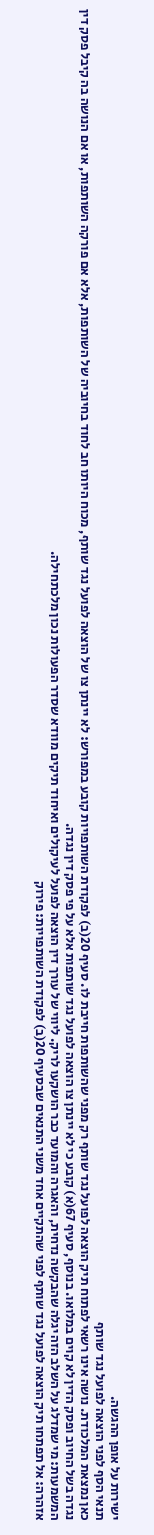ישירות על אופן ההגשה.
תנאי הסף לפני הוצאה לפועל נגד שותף
כאן נמצאת המלכודת. נושה אינו רשאי לפתוח תיק הוצאה לפועל נגד שותף רק מפני שהשותפות חייבת לו. סעיף 20(ב) לפקודת השותפויות קובע במפורש: לא יינתן צו של הוצאה לפועל נגד שותף, מכוח היותו חב לחוד בחיוביה של השותפות, אלא אם פורקה השותפות, או אם הנושה בה קיבל פסק דין נגדה בשל החיוב ופסק הדין לא קוים במלואו. בנוסף, סעיף 67(א) קובע כי לא יינתן צו הוצאה לפועל נגד שותפות אלא על פי פסק דין נגדה.
המשמעות: מי שמדלג על השלב הזה יגלה שהבקשה נדחית, והאגרה והמועד כבר הושקעו לריק. ליווי של עורך דין הוצאה לפועל לעיקולים ואיחוד תיקים מוודא שסדר הפעולות נכון מלכתחילה.
אזהרה: אל תפתחו תיק הוצאה לפועל נגד שותף לפני שהתקיים אחד משני התנאים שבסעיף 20(ב) לפקודת השותפויות: פירוק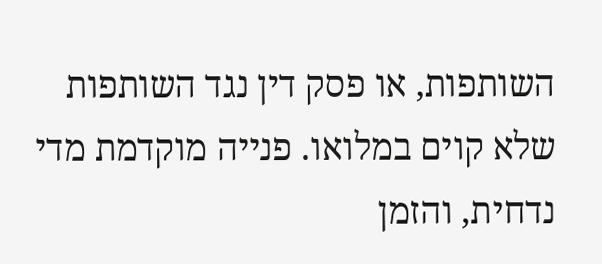השותפות, או פסק דין נגד השותפות שלא קוים במלואו. פנייה מוקדמת מדי נדחית, והזמן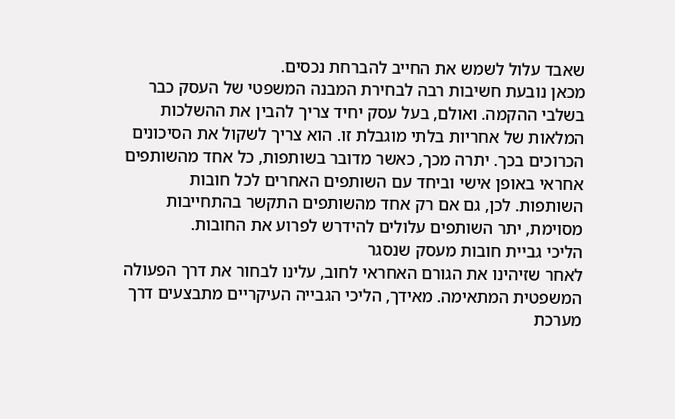שאבד עלול לשמש את החייב להברחת נכסים.
מכאן נובעת חשיבות רבה לבחירת המבנה המשפטי של העסק כבר בשלבי ההקמה. ואולם, בעל עסק יחיד צריך להבין את ההשלכות המלאות של אחריות בלתי מוגבלת זו. הוא צריך לשקול את הסיכונים הכרוכים בכך. יתרה מכך, כאשר מדובר בשותפות, כל אחד מהשותפים אחראי באופן אישי וביחד עם השותפים האחרים לכל חובות השותפות. לכן, גם אם רק אחד מהשותפים התקשר בהתחייבות מסוימת, יתר השותפים עלולים להידרש לפרוע את החובות.
הליכי גביית חובות מעסק שנסגר
לאחר שזיהינו את הגורם האחראי לחוב, עלינו לבחור את דרך הפעולה המשפטית המתאימה. מאידך, הליכי הגבייה העיקריים מתבצעים דרך מערכת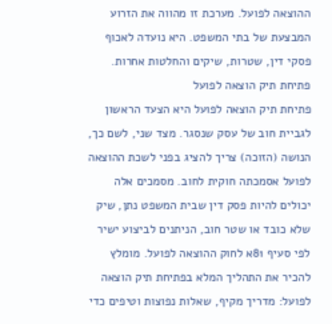ההוצאה לפועל. מערכת זו מהווה את הזרוע המבצעת של בתי המשפט. היא נועדה לאכוף פסקי דין, שטרות, שיקים והחלטות אחרות.
פתיחת תיק הוצאה לפועל
פתיחת תיק הוצאה לפועל היא הצעד הראשון לגביית חוב של עסק שנסגר. מצד שני, לשם כך, הנושה (הזוכה) צריך להציג בפני לשכת ההוצאה לפועל אסמכתה חוקית לחוב. מסמכים אלה יכולים להיות פסק דין שבית המשפט נתן, שיק שלא כובד או שטר חוב, הניתנים לביצוע ישיר לפי סעיף 81א לחוק ההוצאה לפועל. מומלץ להכיר את התהליך המלא בפתיחת תיק הוצאה לפועל: מדריך מקיף, שאלות נפוצות וטיפים כדי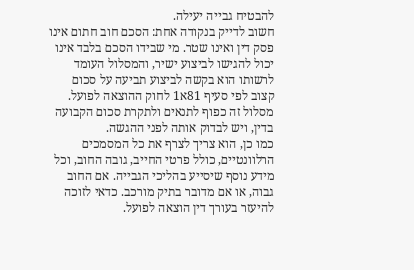להבטיח גבייה יעילה.
חשוב לדייק בנקודה אחת: הסכם חוב חתום אינו פסק דין ואינו שטר. מי שבידו הסכם בלבד אינו יכול להגישו לביצוע ישיר, והמסלול העומד לרשותו הוא בקשה לביצוע תביעה על סכום קצוב לפי סעיף 81א1 לחוק ההוצאה לפועל. מסלול זה כפוף לתנאים ולתקרת סכום הקבועה בדין, ויש לבדוק אותה לפני ההגשה.
כמו כן, הוא צריך לצרף את כל המסמכים הרלוונטיים, כולל פרטי החייב, גובה החוב, וכל מידע נוסף שיסייע בהליכי הגבייה. אם החוב גבוה, או אם מדובר בתיק מורכב. כדאי לזוכה להיעזר בעורך דין הוצאה לפועל.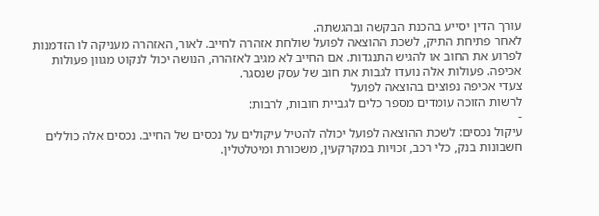עורך הדין יסייע בהכנת הבקשה ובהגשתה.
לאחר פתיחת התיק, לשכת ההוצאה לפועל שולחת אזהרה לחייב. לאור, האזהרה מעניקה לו הזדמנות לפרוע את החוב או להגיש התנגדות. אם החייב לא מגיב לאזהרה, הנושה יכול לנקוט מגוון פעולות אכיפה. פעולות אלה נועדו לגבות את חוב של עסק שנסגר.
צעדי אכיפה נפוצים בהוצאה לפועל
לרשות הזוכה עומדים מספר כלים לגביית חובות, לרבות:
-
עיקול נכסים: לשכת ההוצאה לפועל יכולה להטיל עיקולים על נכסים של החייב. נכסים אלה כוללים חשבונות בנק, כלי רכב, זכויות במקרקעין, משכורת ומיטלטלין.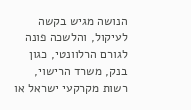הנושה מגיש בקשה לעיקול, והלשכה פונה לגורם הרלוונטי, כגון בנק, משרד הרישוי, רשות מקרקעי ישראל או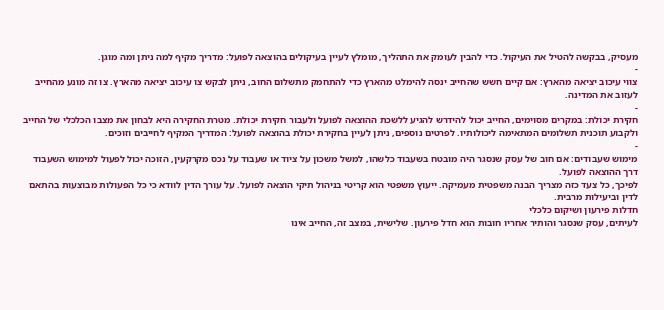מעסיק, בבקשה להטיל את העיקול. כדי להבין לעומק את התהליך, מומלץ לעיין בעיקולים בהוצאה לפועל: מדריך מקיף למה ניתן ומה מוגן.
-
צווי עיכוב יציאה מהארץ: אם קיים חשש שהחייב ינסה להימלט מהארץ כדי להתחמק מתשלום החוב, ניתן לבקש צו עיכוב יציאה מהארץ. צו זה מונע מהחייב לעזוב את המדינה.
-
חקירת יכולת: במקרים מסוימים, החייב יכול להידרש להגיע ללשכת ההוצאה לפועל ולעבור חקירת יכולת. מטרת החקירה היא לבחון את מצבו הכלכלי של החייב ולקבוע תוכנית תשלומים המתאימה ליכולותיו. לפרטים נוספים, ניתן לעיין בחקירת יכולת בהוצאה לפועל: המדריך המקיף לחייבים וזוכים.
-
מימוש שעבודים: אם חוב של עסק שנסגר היה מובטח בשעבוד כלשהו, למשל משכון על ציוד או שעבוד על נכס מקרקעין, הזוכה יכול לפעול למימוש השעבוד דרך ההוצאה לפועל.
לפיכך, כל צעד כזה מצריך הבנה משפטית מעמיקה. ייעוץ משפטי הוא קריטי בניהול תיקי הוצאה לפועל. על עורך הדין לוודא כי כל הפעולות מבוצעות בהתאם לדין וביעילות מרבית.
חדלות פירעון ושיקום כלכלי
לעיתים, עסק שנסגר והותיר אחריו חובות הוא חדל פירעון. שלישית, במצב זה, החייב אינו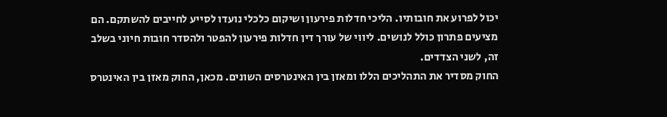יכול לפרוע את חובותיו. הליכי חדלות פירעון ושיקום כלכלי נועדו לסייע לחייבים להשתקם. הם מציעים פתרון כולל לנושים. ליווי של עורך דין חדלות פירעון להפטר ולהסדר חובות חיוני בשלב זה, לשני הצדדים.
החוק מסדיר את התהליכים הללו ומאזן בין האינטרסים השונים. מכאן, החוק מאזן בין האינטרס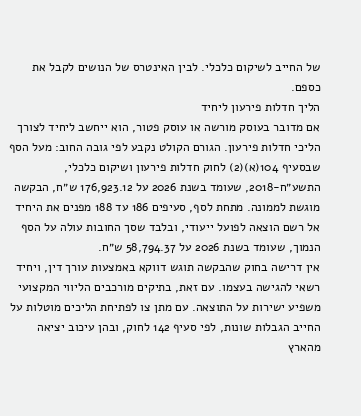של החייב לשיקום כלכלי. לבין האינטרס של הנושים לקבל את כספם.
הליך חדלות פירעון ליחיד
אם מדובר בעוסק מורשה או עוסק פטור, הוא ייחשב ליחיד לצורך הליכי חדלות פירעון. הגורם הקולט נקבע לפי גובה החוב: מעל הסף שבסעיף 104(א)(2) לחוק חדלות פירעון ושיקום כלכלי, התשע״ח-2018, שעומד בשנת 2026 על 176,923.12 ש״ח, הבקשה מוגשת לממונה. מתחת לסף, סעיפים 186 עד 188 מפנים את היחיד אל רשם הוצאה לפועל ייעודי, ובלבד שסך החובות עולה על הסף הנמוך, שעומד בשנת 2026 על 58,794.37 ש״ח.
אין דרישה בחוק שהבקשה תוגש דווקא באמצעות עורך דין, ויחיד רשאי להגישה בעצמו. עם זאת, בתיקים מורכבים הליווי המקצועי משפיע ישירות על התוצאה. עם מתן צו לפתיחת הליכים מוטלות על החייב הגבלות שונות, לפי סעיף 142 לחוק, ובהן עיכוב יציאה מהארץ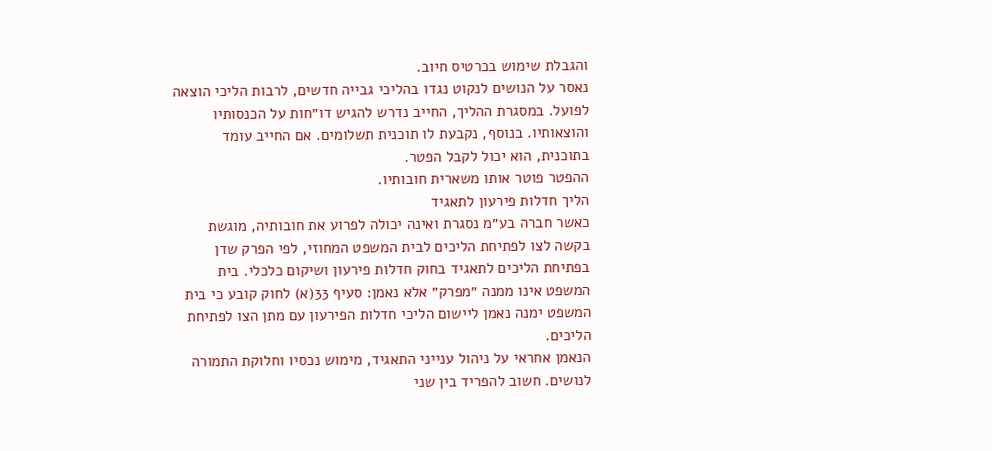והגבלת שימוש בכרטיס חיוב.
נאסר על הנושים לנקוט נגדו בהליכי גבייה חדשים, לרבות הליכי הוצאה לפועל. במסגרת ההליך, החייב נדרש להגיש דו״חות על הכנסותיו והוצאותיו. בנוסף, נקבעת לו תוכנית תשלומים. אם החייב עומד בתוכנית, הוא יכול לקבל הפטר.
ההפטר פוטר אותו משארית חובותיו.
הליך חדלות פירעון לתאגיד
כאשר חברה בע״מ נסגרת ואינה יכולה לפרוע את חובותיה, מוגשת בקשה לצו לפתיחת הליכים לבית המשפט המחוזי, לפי הפרק שדן בפתיחת הליכים לתאגיד בחוק חדלות פירעון ושיקום כלכלי. בית המשפט אינו ממנה ״מפרק״ אלא נאמן: סעיף 33(א) לחוק קובע כי בית המשפט ימנה נאמן ליישום הליכי חדלות הפירעון עם מתן הצו לפתיחת הליכים.
הנאמן אחראי על ניהול ענייני התאגיד, מימוש נכסיו וחלוקת התמורה לנושים. חשוב להפריד בין שני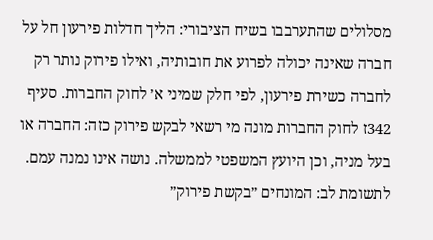מסלולים שהתערבבו בשיח הציבורי: הליך חדלות פירעון חל על חברה שאינה יכולה לפרוע את חובותיה, ואילו פירוק נותר רק לחברה כשירת פירעון, לפי חלק שמיני א׳ לחוק החברות. סעיף 342ז לחוק החברות מונה מי רשאי לבקש פירוק כזה: החברה או בעל מניה, וכן היועץ המשפטי לממשלה. נושה אינו נמנה עמם.
לתשומת לב: המונחים ״בקשת פירוק״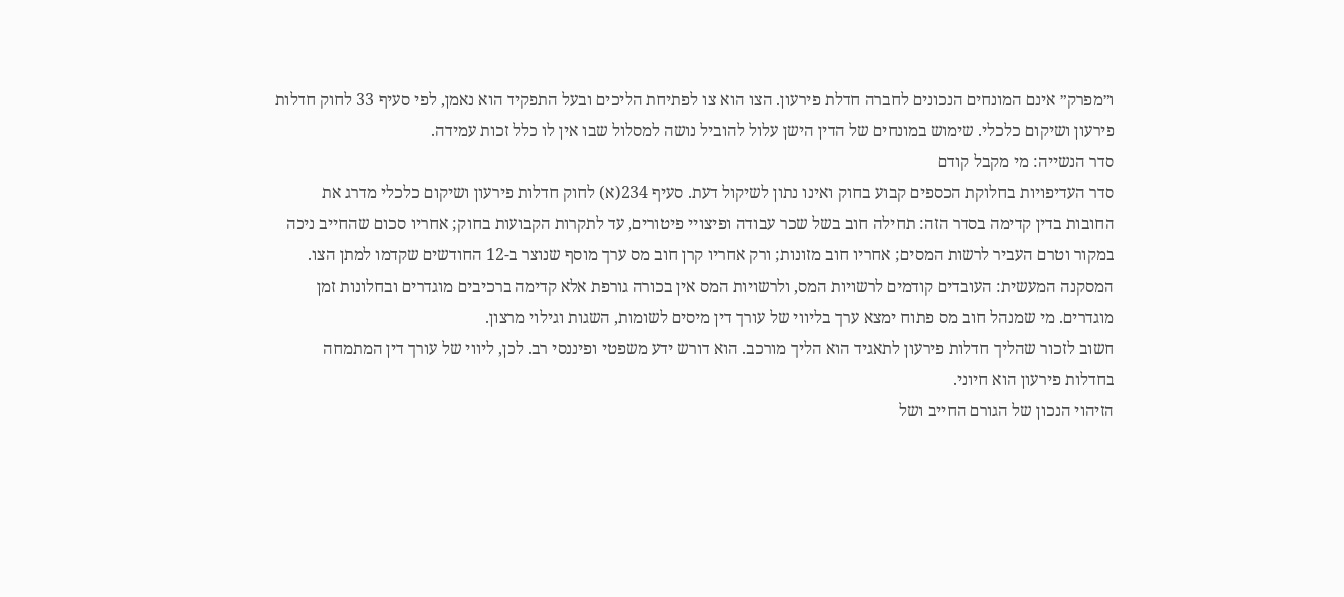ו״מפרק״ אינם המונחים הנכונים לחברה חדלת פירעון. הצו הוא צו לפתיחת הליכים ובעל התפקיד הוא נאמן, לפי סעיף 33 לחוק חדלות פירעון ושיקום כלכלי. שימוש במונחים של הדין הישן עלול להוביל נושה למסלול שבו אין לו כלל זכות עמידה.
סדר הנשייה: מי מקבל קודם
סדר העדיפויות בחלוקת הכספים קבוע בחוק ואינו נתון לשיקול דעת. סעיף 234(א) לחוק חדלות פירעון ושיקום כלכלי מדרג את החובות בדין קדימה בסדר הזה: תחילה חוב בשל שכר עבודה ופיצויי פיטורים, עד לתקרות הקבועות בחוק; אחריו סכום שהחייב ניכה במקור וטרם העביר לרשות המסים; אחריו חוב מזונות; ורק אחריו קרן חוב מס ערך מוסף שנוצר ב-12 החודשים שקדמו למתן הצו.
המסקנה המעשית: העובדים קודמים לרשויות המס, ולרשויות המס אין בכורה גורפת אלא קדימה ברכיבים מוגדרים ובחלונות זמן מוגדרים. מי שמנהל חוב מס פתוח ימצא ערך בליווי של עורך דין מיסים לשומות, השגות וגילוי מרצון.
חשוב לזכור שהליך חדלות פירעון לתאגיד הוא הליך מורכב. הוא דורש ידע משפטי ופיננסי רב. לכן, ליווי של עורך דין המתמחה בחדלות פירעון הוא חיוני.
הזיהוי הנכון של הגורם החייב ושל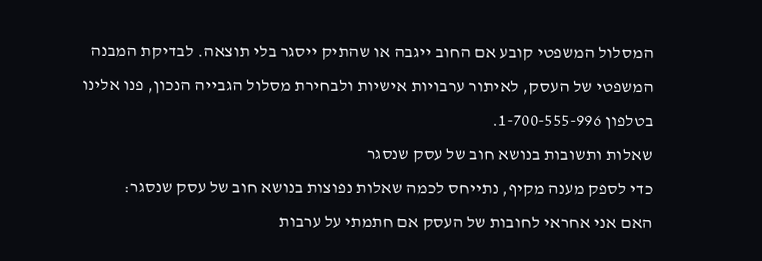המסלול המשפטי קובע אם החוב ייגבה או שהתיק ייסגר בלי תוצאה. לבדיקת המבנה המשפטי של העסק, לאיתור ערבויות אישיות ולבחירת מסלול הגבייה הנכון, פנו אלינו בטלפון 1-700-555-996.
שאלות ותשובות בנושא חוב של עסק שנסגר
כדי לספק מענה מקיף, נתייחס לכמה שאלות נפוצות בנושא חוב של עסק שנסגר:
האם אני אחראי לחובות של העסק אם חתמתי על ערבות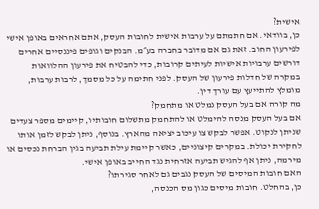אישית?
כן, בוודאי. אם חתמתם על ערבות אישית לחובות העסק, אתם אחראים באופן אישי לפירעון החוב. זאת גם אם מדובר בחברה בע״מ. הבנקים וגופים פיננסיים אחרים דורשים ערבויות אישיות לעיתים קרובות, כדי להבטיח את פירעון ההלוואות במקרה של חדלות פירעון של העסק. לפני חתימה על כל מסמך, לרבות ערבות, מומלץ להתייעץ עם עורך דין.
מה קורה אם בעל העסק נמלט או מתחמק?
אם בעל העסק מנסה להימלט או להתחמק מתשלום חובותיו, קיימים מספר צעדים שניתן לנקוט. אפשר לבקש צו עיכוב יציאה מהארץ. בנוסף, ניתן לבקש לזמן אותו לחקירת יכולת. במקרים קיצוניים, כאשר קיימת עילת תביעה בגין הברחת נכסים או מירמה, ניתן אף להגיש תביעה אזרחית נגד החייב באופן אישי.
האם חובות המיסים של העסק נגבים גם לאחר סגירתו?
כן, בהחלט. חובות מיסים כגון מס הכנסה,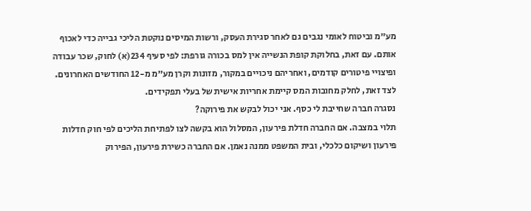מע״מ וביטוח לאומי נגבים גם לאחר סגירת העסק, ורשות המיסים נוקטת הליכי גבייה כדי לאכוף אותם. עם זאת, בחלוקת קופת הנשייה אין למס בכורה גורפת: לפי סעיף 234(א) לחוק, שכר עבודה ופיצויי פיטורים קודמים, ואחריהם ניכויים במקור, מזונות וקרן מע״מ מ-12 החודשים האחרונים. לצד זאת, לחלק מחובות המס קיימת אחריות אישית של בעלי תפקידים.
נסגרה חברה שחייבת לי כסף. אני יכול לבקש את פירוקה?
תלוי במצבה. אם החברה חדלת פירעון, המסלול הוא בקשה לצו לפתיחת הליכים לפי חוק חדלות פירעון ושיקום כלכלי, ובית המשפט ממנה נאמן. אם החברה כשירת פירעון, הפירוק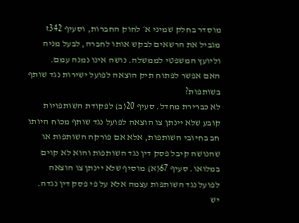מוסדר בחלק שמיני א׳ לחוק החברות, וסעיף 342ז מגביל את הרשאים לבקש אותו לחברה, לבעל מניה וליועץ המשפטי לממשלה. נושה אינו נמנה עמם.
האם אפשר לפתוח תיק הוצאה לפועל ישירות נגד שותף בשותפות?
לא כברירת מחדל. סעיף 20(ב) לפקודת השותפויות קובע שלא יינתן צו הוצאה לפועל נגד שותף מכוח היותו חב בחיובי השותפות, אלא אם פורקה השותפות או שהנושה קיבל פסק דין נגד השותפות והוא לא קוים במלואו. סעיף 67(א) מוסיף שלא יינתן צו הוצאה לפועל נגד השותפות עצמה אלא על פי פסק דין נגדה.
יש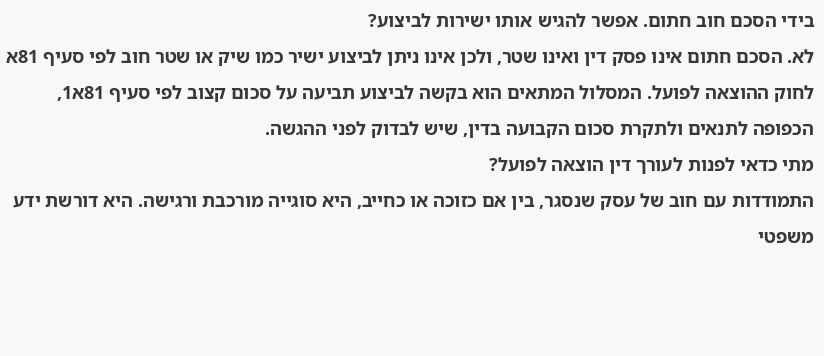בידי הסכם חוב חתום. אפשר להגיש אותו ישירות לביצוע?
לא. הסכם חתום אינו פסק דין ואינו שטר, ולכן אינו ניתן לביצוע ישיר כמו שיק או שטר חוב לפי סעיף 81א לחוק ההוצאה לפועל. המסלול המתאים הוא בקשה לביצוע תביעה על סכום קצוב לפי סעיף 81א1, הכפופה לתנאים ולתקרת סכום הקבועה בדין, שיש לבדוק לפני ההגשה.
מתי כדאי לפנות לעורך דין הוצאה לפועל?
התמודדות עם חוב של עסק שנסגר, בין אם כזוכה או כחייב, היא סוגייה מורכבת ורגישה. היא דורשת ידע משפטי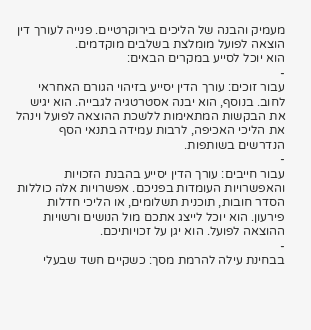מעמיק והבנה של הליכים בירוקרטיים. פנייה לעורך דין הוצאה לפועל מומלצת בשלבים מוקדמים.
הוא יוכל לסייע במקרים הבאים:
-
עבור זוכים: עורך הדין יסייע בזיהוי הגורם האחראי לחוב. בנוסף, הוא יבנה אסטרטגיה לגבייה. הוא יגיש את הבקשות המתאימות ללשכת ההוצאה לפועל וינהל את הליכי האכיפה, לרבות עמידה בתנאי הסף הנדרשים בשותפות.
-
עבור חייבים: עורך הדין יסייע בהבנת הזכויות והאפשרויות העומדות בפניכם. אפשרויות אלה כוללות הסדר חובות, תוכנית תשלומים, או הליכי חדלות פירעון. הוא יוכל לייצג אתכם מול הנושים ורשויות ההוצאה לפועל. הוא יגן על זכויותיכם.
-
בבחינת עילה להרמת מסך: כשקיים חשד שבעלי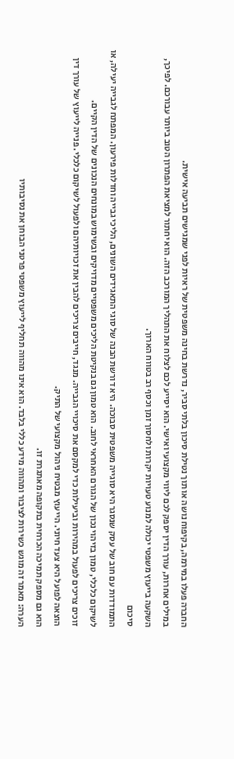החברה פעלו במירמה, בקיפוח נושה או תוך נטילת סיכון בלתי סביר, נדרשת בחינה משפטית של ראיות לפני שמגישים תביעה אישית.
במילים אחרות, עורך הדין יספק לכם ליווי מקצועי ואישי. הוא יסייע לכם לצלוח את התהליך המורכב הזה. הוא יחתור למציאת הפתרון הטוב ביותר עבורכם. לפיכך, השקעה בייעוץ משפטי יכולה למנוע טעויות יקרות ולחסוך זמן וכסף רב בטווח הארוך.
סיכום
התמודדות עם חוב של עסק שנסגר היא סוגייה משפטית סבוכה. היא דורשת הבנה של סוגי התאגידים השונים, הליכי גבייה וחדלות פירעון. המפתח לגבייה יעילה, או לשיקום כלכלי, טמון בזיהוי נכון של הגורם האחראי לחוב. הוא טמון גם בנקיטת הליכים משפטיים מדויקים ובשימוש במונחים הנכונים של הדין הקיים.
זוכים צריכים לפעול במהירות וביעילות כדי למקסם את סיכויי הגבייה. מנגד, חייבים צריכים להבין את זכויותיהם ולפעול לשיקום כלכלי. פנייה לייעוץ של עורך דין הוצאה לפועל היא צעד חיוני. הייעוץ מבטיח ניהול מקצועי של התיק.
הוא גם מספק תמיכה הכרחית בתקופה מאתגרת זו.
הערה: מאמר זה מוגש כשירות לציבור ומהווה מידע כללי בלבד. הוא אינו מהווה תחליף לייעוץ משפטי פרטני הבוחן את נסיבותיו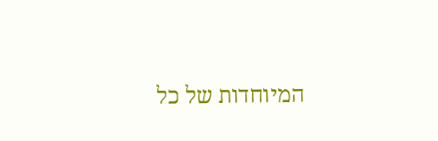המיוחדות של כל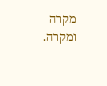מקרה ומקרה.